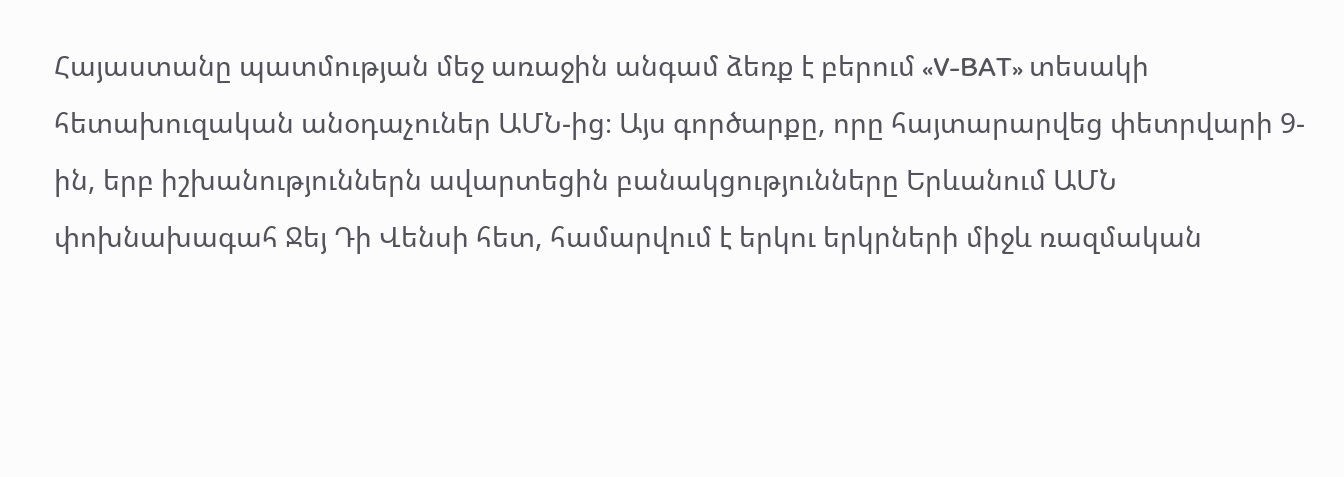Հայաստանը պատմության մեջ առաջին անգամ ձեռք է բերում «V-BAT» տեսակի հետախուզական անօդաչուներ ԱՄՆ-ից։ Այս գործարքը, որը հայտարարվեց փետրվարի 9-ին, երբ իշխանություններն ավարտեցին բանակցությունները Երևանում ԱՄՆ փոխնախագահ Ջեյ Դի Վենսի հետ, համարվում է երկու երկրների միջև ռազմական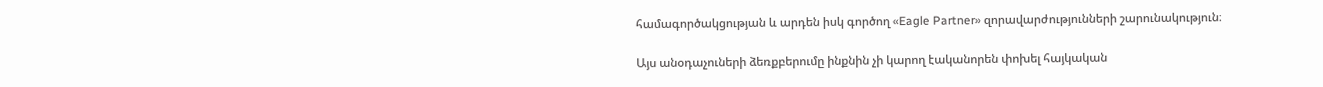համագործակցության և արդեն իսկ գործող «Eagle Partner» զորավարժությունների շարունակություն։

Այս անօդաչուների ձեռքբերումը ինքնին չի կարող էականորեն փոխել հայկական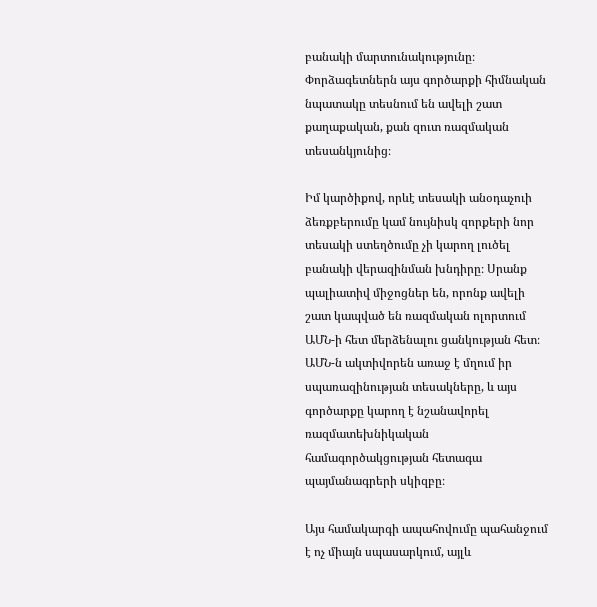բանակի մարտունակությունը։ Փորձագետներն այս գործարքի հիմնական նպատակը տեսնում են ավելի շատ քաղաքական, քան զուտ ռազմական տեսանկյունից։

Իմ կարծիքով, որևէ տեսակի անօդաչուի ձեռքբերումը կամ նույնիսկ զորքերի նոր տեսակի ստեղծումը չի կարող լուծել բանակի վերազինման խնդիրը։ Սրանք պալիատիվ միջոցներ են, որոնք ավելի շատ կապված են ռազմական ոլորտում ԱՄՆ-ի հետ մերձենալու ցանկության հետ։ ԱՄՆ-ն ակտիվորեն առաջ է մղում իր սպառազինության տեսակները, և այս գործարքը կարող է նշանավորել ռազմատեխնիկական համագործակցության հետագա պայմանագրերի սկիզբը։

Այս համակարգի ապահովումը պահանջում է ոչ միայն սպասարկում, այլև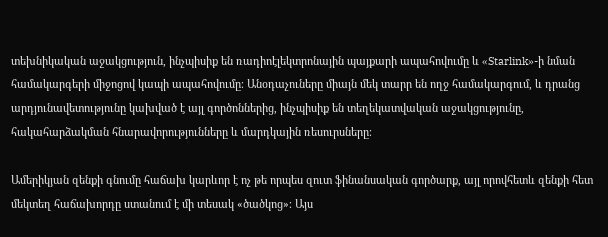տեխնիկական աջակցություն, ինչպիսիք են ռադիոէլեկտրոնային պայքարի ապահովումը և «Starlink»-ի նման համակարգերի միջոցով կապի ապահովումը։ Անօդաչուները միայն մեկ տարր են ողջ համակարգում, և դրանց արդյունավետությունը կախված է այլ գործոններից, ինչպիսիք են տեղեկատվական աջակցությունը, հակահարձակման հնարավորությունները և մարդկային ռեսուրսները։

Ամերիկյան զենքի գնումը հաճախ կարևոր է ոչ թե որպես զուտ ֆինանսական գործարք, այլ որովհետև զենքի հետ մեկտեղ հաճախորդը ստանում է մի տեսակ «ծածկոց»։ Այս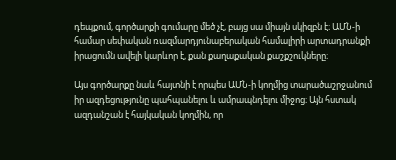դեպքում, գործարքի գումարը մեծ չէ, բայց սա միայն սկիզբն է։ ԱՄՆ-ի համար սեփական ռազմարդյունաբերական համալիրի արտադրանքի իրացումն ավելի կարևոր է, քան քաղաքական քաշքշուկները։

Այս գործարքը նաև հայտնի է որպես ԱՄՆ-ի կողմից տարածաշրջանում իր ազդեցությունը պահպանելու և ամրապնդելու միջոց։ Այն հստակ ազդանշան է հայկական կողմին, որ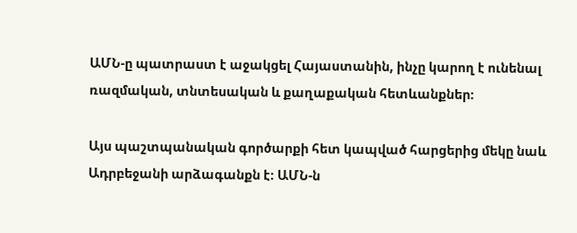ԱՄՆ-ը պատրաստ է աջակցել Հայաստանին, ինչը կարող է ունենալ ռազմական, տնտեսական և քաղաքական հետևանքներ։

Այս պաշտպանական գործարքի հետ կապված հարցերից մեկը նաև Ադրբեջանի արձագանքն է։ ԱՄՆ-ն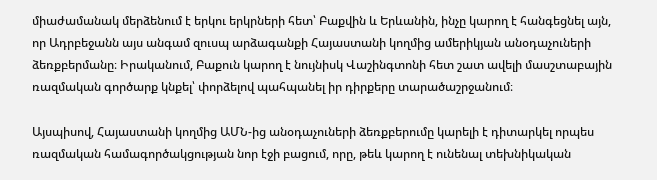միաժամանակ մերձենում է երկու երկրների հետ՝ Բաքվին և Երևանին, ինչը կարող է հանգեցնել այն, որ Ադրբեջանն այս անգամ զուսպ արձագանքի Հայաստանի կողմից ամերիկյան անօդաչուների ձեռքբերմանը։ Իրականում, Բաքուն կարող է նույնիսկ Վաշինգտոնի հետ շատ ավելի մասշտաբային ռազմական գործարք կնքել՝ փորձելով պահպանել իր դիրքերը տարածաշրջանում։

Այսպիսով, Հայաստանի կողմից ԱՄՆ-ից անօդաչուների ձեռքբերումը կարելի է դիտարկել որպես ռազմական համագործակցության նոր էջի բացում, որը, թեև կարող է ունենալ տեխնիկական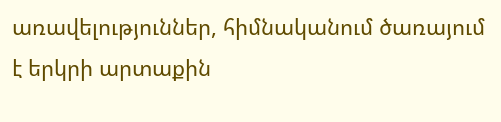առավելություններ, հիմնականում ծառայում է երկրի արտաքին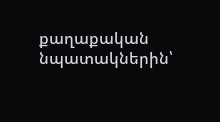քաղաքական նպատակներին՝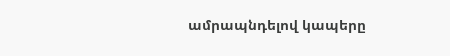ամրապնդելով կապերը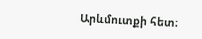Արևմուտքի հետ։